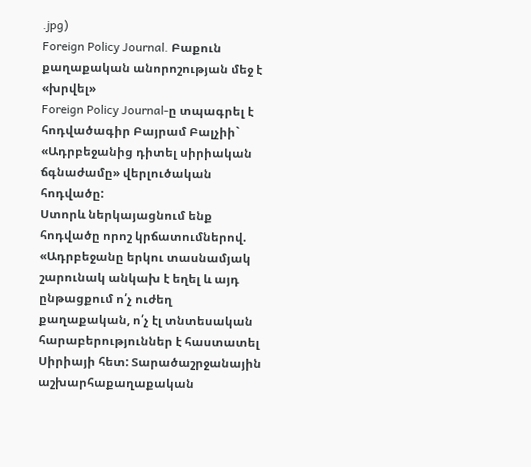.jpg)
Foreign Policy Journal. Բաքուն քաղաքական անորոշության մեջ է «խրվել»
Foreign Policy Journal-ը տպագրել է հոդվածագիր Բայրամ Բալչիի` «Ադրբեջանից դիտել սիրիական ճգնաժամը» վերլուծական հոդվածը:
Ստորև ներկայացնում ենք հոդվածը որոշ կրճատումներով.
«Ադրբեջանը երկու տասնամյակ շարունակ անկախ է եղել և այդ ընթացքում ո՛չ ուժեղ քաղաքական, ո՛չ էլ տնտեսական հարաբերություններ է հաստատել Սիրիայի հետ: Տարածաշրջանային աշխարհաքաղաքական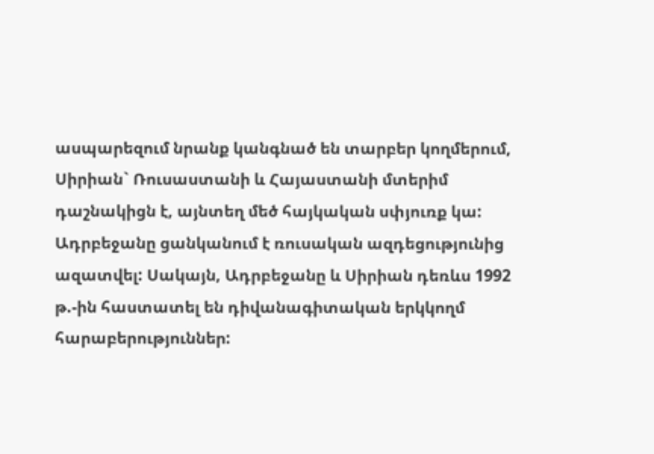ասպարեզում նրանք կանգնած են տարբեր կողմերում, Սիրիան` Ռուսաստանի և Հայաստանի մտերիմ դաշնակիցն է, այնտեղ մեծ հայկական սփյուռք կա: Ադրբեջանը ցանկանում է ռուսական ազդեցությունից ազատվել: Սակայն, Ադրբեջանը և Սիրիան դեռևս 1992 թ.-ին հաստատել են դիվանագիտական երկկողմ հարաբերություններ: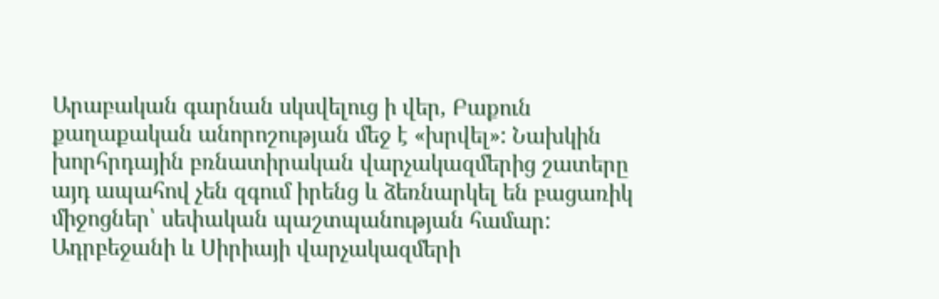Արաբական գարնան սկսվելուց ի վեր, Բաքուն քաղաքական անորոշության մեջ է «խրվել»: Նախկին խորհրդային բռնատիրական վարչակազմերից շատերը այդ ապահով չեն զգում իրենց և ձեռնարկել են բացառիկ միջոցներ՝ սեփական պաշտպանության համար:
Ադրբեջանի և Սիրիայի վարչակազմերի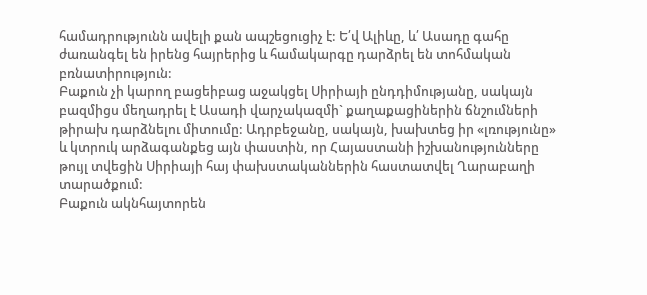համադրությունն ավելի քան ապշեցուցիչ է: Ե՛վ Ալիևը, և՛ Ասադը գահը ժառանգել են իրենց հայրերից և համակարգը դարձրել են տոհմական բռնատիրություն:
Բաքուն չի կարող բացեիբաց աջակցել Սիրիայի ընդդիմությանը, սակայն բազմիցս մեղադրել է Ասադի վարչակազմի` քաղաքացիներին ճնշումների թիրախ դարձնելու միտումը: Ադրբեջանը, սակայն, խախտեց իր «լռությունը» և կտրուկ արձագանքեց այն փաստին, որ Հայաստանի իշխանությունները թույլ տվեցին Սիրիայի հայ փախստականներին հաստատվել Ղարաբաղի տարածքում:
Բաքուն ակնհայտորեն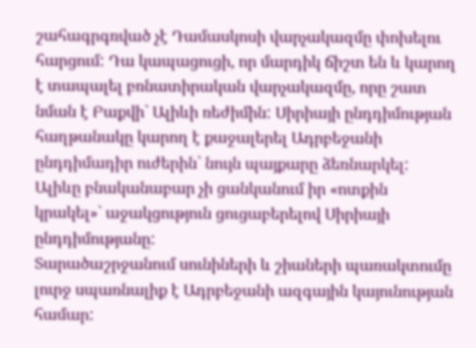շահագրգռված չէ Դամասկոսի վարչակազմը փոխելու հարցում: Դա կապացուցի, որ մարդիկ ճիշտ են և կարող է տապալել բռնատիրական վարչակազմը, որը շատ նման է Բաքվի` Ալիևի ռեժիմին: Սիրիայի ընդդիմության հաղթանակը կարող է քաջալերել Ադրբեջանի ընդդիմադիր ուժերին` նույն պայքարը ձեռնարկել: Ալիևը բնականաբար չի ցանկանում իր «ոտքին կրակել»` աջակցություն ցուցաբերելով Սիրիայի ընդդիմությանը:
Տարածաշրջանում սունիների և շիաների պառակտումը լուրջ սպառնալիք է Ադրբեջանի ազգային կայունության համար: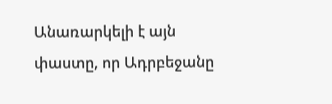Անառարկելի է այն փաստը, որ Ադրբեջանը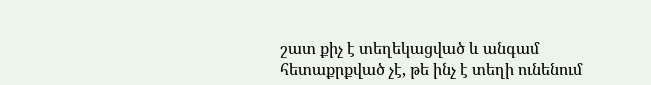շատ քիչ է տեղեկացված և անգամ հետաքրքված չէ, թե ինչ է տեղի ունենում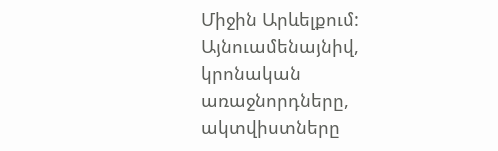Միջին Արևելքում: Այնուամենայնիվ, կրոնական առաջնորդները, ակտվիստները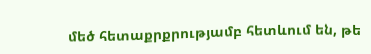մեծ հետաքրքրությամբ հետևում են, թե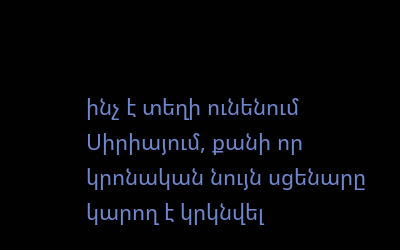ինչ է տեղի ունենում Սիրիայում, քանի որ կրոնական նույն սցենարը կարող է կրկնվել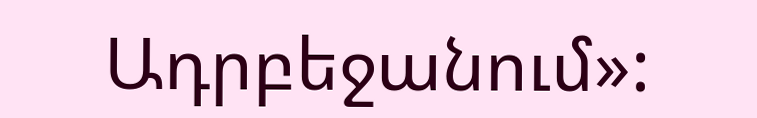Ադրբեջանում»: